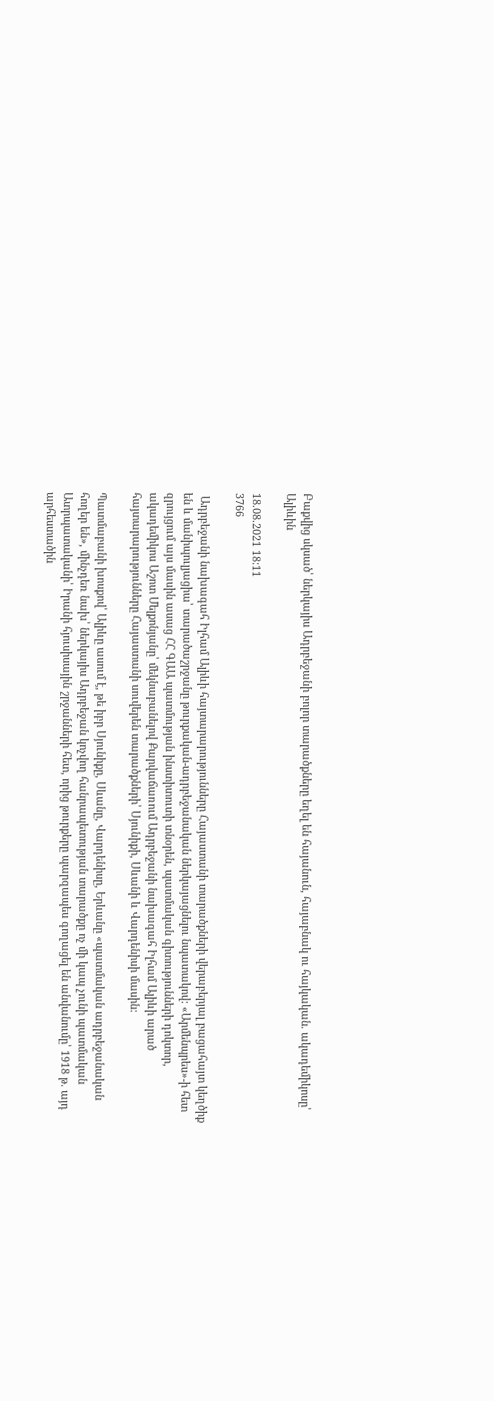Բաքվից սկսած՝ ներկայիս Ադրբեջանի բոլոր տարածքները եղել են հայանուն, հայաբնակ ու հայկական. ակադեմիկոսը՝ Ալիևին

18.08.2021 18:11
3766

 Ադրբեջանի նախագահ Իլհամ Ալիևի հայտարարությունները Հայաստանի տարածքների վերաբերյալ բացահայտ կեղծիք են և մանիպուլյացիա՝ տարածաշրջանը թուրքական-ադրբեջանական ներկայացնելու նպատակով: «Արմենպրես»-ի հետ զրույցում այս մասին ասաց ՀՀ ԳԱԱ պատմության ինստիտուտի տնօրեն, պատմական գիտությունների դոկտոր, ակադեմիկոս Աշոտ Մելքոնյանը՝ մեկնաբանելով Քարվաճառում Ադրբեջանի նախագահ Իլհամ Ալիևի արած հայտարարությունները Հայաստանի սուվերեն տարածքների՝ Սյունիքի, Սևանի և Վարդենիսի մասին:

Պատմաբանի խոսքով՝ Ալիևը ասում է, թե իբր Սյունիքը, Սևանը, Վարդենիսը, Երևանը «պատմական ադրբեջանական հողեր են», մինչդեռ նախ՝ ներկայիս Ադրբեջան կոչվող հանրապետության տարածքը ոչ մի կապ չունի պատմական Ատրպատականի՝ Իրանի հյուսիսային շրջանների հետ, որից թուրքերը պարզապես գողացել են անվանումը՝ 1918 թ. այդ արհեստածին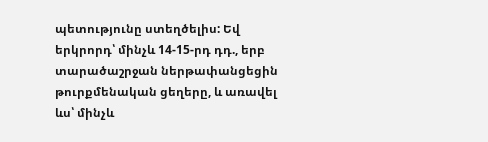պետությունը ստեղծելիս: Եվ երկրորդ՝ մինչև 14-15-րդ դդ., երբ տարածաշրջան ներթափանցեցին թուրքմենական ցեղերը, և առավել ևս՝ մինչև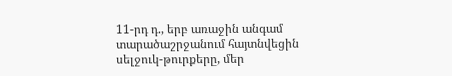11-րդ դ., երբ առաջին անգամ տարածաշրջանում հայտնվեցին սելջուկ-թուրքերը, մեր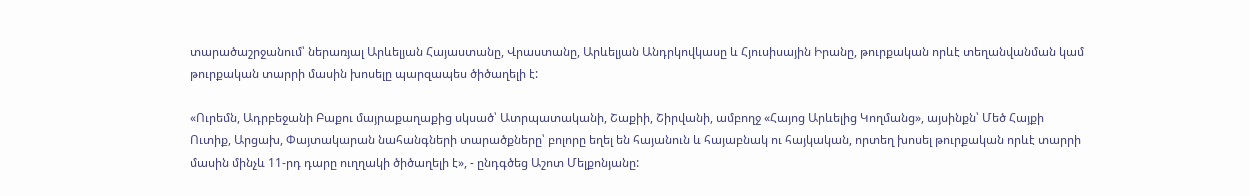տարածաշրջանում՝ ներառյալ Արևելյան Հայաստանը, Վրաստանը, Արևելյան Անդրկովկասը և Հյուսիսային Իրանը, թուրքական որևէ տեղանվանման կամ թուրքական տարրի մասին խոսելը պարզապես ծիծաղելի է:

«Ուրեմն, Ադրբեջանի Բաքու մայրաքաղաքից սկսած՝ Ատրպատականի, Շաքիի, Շիրվանի, ամբողջ «Հայոց Արևելից Կողմանց», այսինքն՝ Մեծ Հայքի Ուտիք, Արցախ, Փայտակարան նահանգների տարածքները՝ բոլորը եղել են հայանուն և հայաբնակ ու հայկական, որտեղ խոսել թուրքական որևէ տարրի մասին մինչև 11-րդ դարը ուղղակի ծիծաղելի է», - ընդգծեց Աշոտ Մելքոնյանը: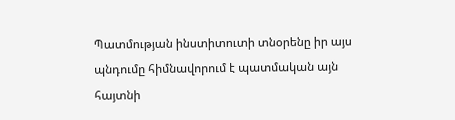Պատմության ինստիտուտի տնօրենը իր այս պնդումը հիմնավորում է պատմական այն հայտնի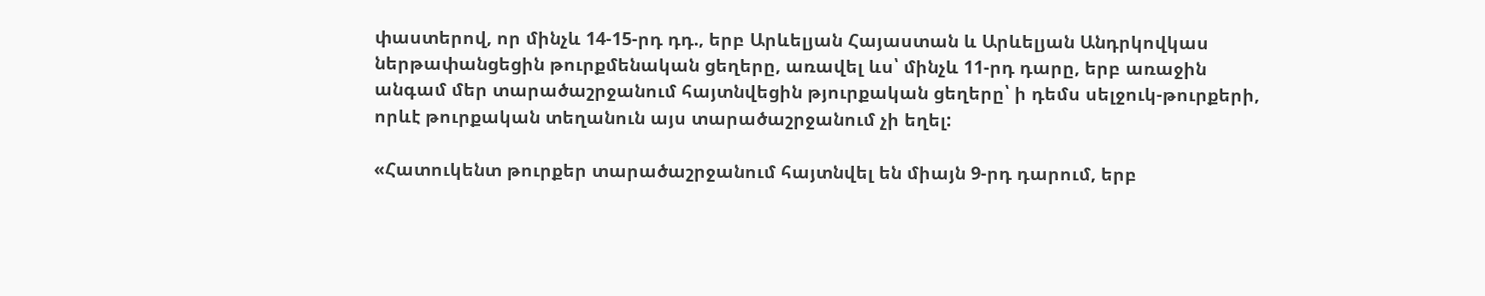փաստերով, որ մինչև 14-15-րդ դդ., երբ Արևելյան Հայաստան և Արևելյան Անդրկովկաս ներթափանցեցին թուրքմենական ցեղերը, առավել ևս՝ մինչև 11-րդ դարը, երբ առաջին անգամ մեր տարածաշրջանում հայտնվեցին թյուրքական ցեղերը՝ ի դեմս սելջուկ-թուրքերի, որևէ թուրքական տեղանուն այս տարածաշրջանում չի եղել:

«Հատուկենտ թուրքեր տարածաշրջանում հայտնվել են միայն 9-րդ դարում, երբ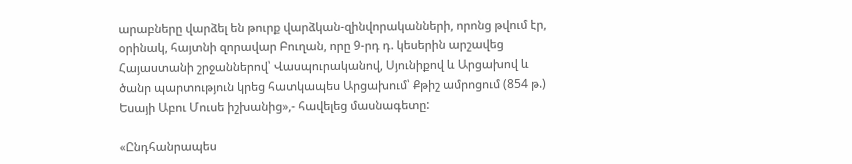արաբները վարձել են թուրք վարձկան-զինվորականների, որոնց թվում էր, օրինակ, հայտնի զորավար Բուղան, որը 9-րդ դ. կեսերին արշավեց Հայաստանի շրջաններով՝ Վասպուրականով, Սյունիքով և Արցախով և ծանր պարտություն կրեց հատկապես Արցախում՝ Քթիշ ամրոցում (854 թ.) Եսայի Աբու Մուսե իշխանից»,- հավելեց մասնագետը:

«Ընդհանրապես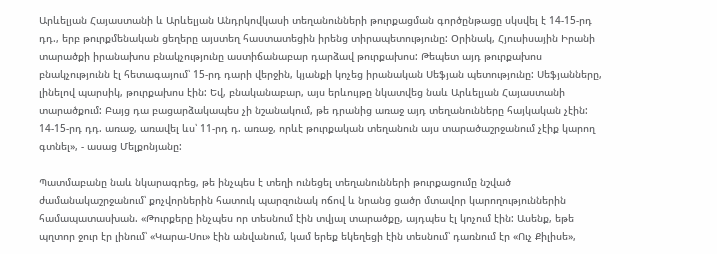Արևելյան Հայաստանի և Արևելյան Անդրկովկասի տեղանունների թուրքացման գործընթացը սկսվել է 14-15-րդ դդ., երբ թուրքմենական ցեղերը այստեղ հաստատեցին իրենց տիրապետությունը: Օրինակ, Հյուսիսային Իրանի տարածքի իրանախոս բնակչությունը աստիճանաբար դարձավ թուրքախոս: Թեպետ այդ թուրքախոս բնակչությունն էլ հետագայում՝ 15-րդ դարի վերջին, կյանքի կոչեց իրանական Սեֆյան պետությունը: Սեֆյանները, լինելով պարսիկ, թուրքախոս էին: Եվ, բնականաբար, այս երևույթը նկատվեց նաև Արևելյան Հայաստանի տարածքում: Բայց դա բացարձակապես չի նշանակում, թե դրանից առաջ այդ տեղանունները հայկական չէին: 14-15-րդ դդ. առաջ, առավել ևս՝ 11-րդ դ. առաջ, որևէ թուրքական տեղանուն այս տարածաշրջանում չէիք կարող գտնել», - ասաց Մելքոնյանը:

Պատմաբանը նաև նկարագրեց, թե ինչպես է տեղի ունեցել տեղանունների թուրքացումը նշված ժամանակաշրջանում՝ քոչվորներին հատուկ պարզունակ ոճով և նրանց ցածր մտավոր կարողություններին համապատասխան. «Թուրքերը ինչպես որ տեսնում էին տվյալ տարածքը, այդպես էլ կոչում էին: Ասենք, եթե պղտոր ջուր էր լինում՝ «Կարա-Սու» էին անվանում, կամ երեք եկեղեցի էին տեսնում՝ դառնում էր «Ուչ Քիլիսե»,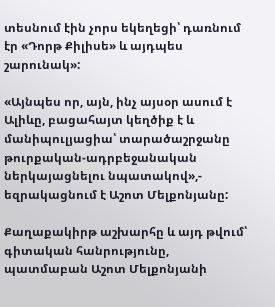տեսնում էին չորս եկեղեցի՝ դառնում էր «Դորթ Քիլիսե» և այդպես շարունակ»:

«Այնպես որ, այն, ինչ այսօր ասում է Ալիևը, բացահայտ կեղծիք է և մանիպուլյացիա՝ տարածաշրջանը թուրքական-ադրբեջանական ներկայացնելու նպատակով»,- եզրակացնում է Աշոտ Մելքոնյանը:

Քաղաքակիրթ աշխարհը և այդ թվում՝ գիտական հանրությունը, պատմաբան Աշոտ Մելքոնյանի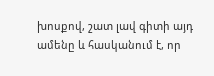խոսքով, շատ լավ գիտի այդ ամենը և հասկանում է, որ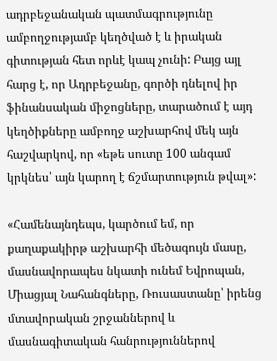ադրբեջանական պատմագրությունը ամբողջությամբ կեղծված է և իրական գիտության հետ որևէ կապ չունի: Բայց այլ հարց է, որ Ադրբեջանը, գործի դնելով իր ֆինանսական միջոցները, տարածում է այդ կեղծիքները ամբողջ աշխարհով մեկ այն հաշվարկով, որ «եթե սուտը 100 անգամ կրկնես՝ այն կարող է ճշմարտություն թվալ»:

«Համենայնդեպս, կարծում եմ, որ քաղաքակիրթ աշխարհի մեծագույն մասը, մասնավորապես նկատի ունեմ Եվրոպան, Միացյալ Նահանգները, Ռուսաստանը՝ իրենց մտավորական շրջաններով և մասնագիտական հանրություններով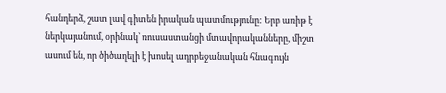հանդերձ, շատ լավ գիտեն իրական պատմությունը: Երբ առիթ է ներկայանում, օրինակ՝ ռուսաստանցի մտավորականները, միշտ ասում են, որ ծիծաղելի է խոսել ադրբեջանական հնագույն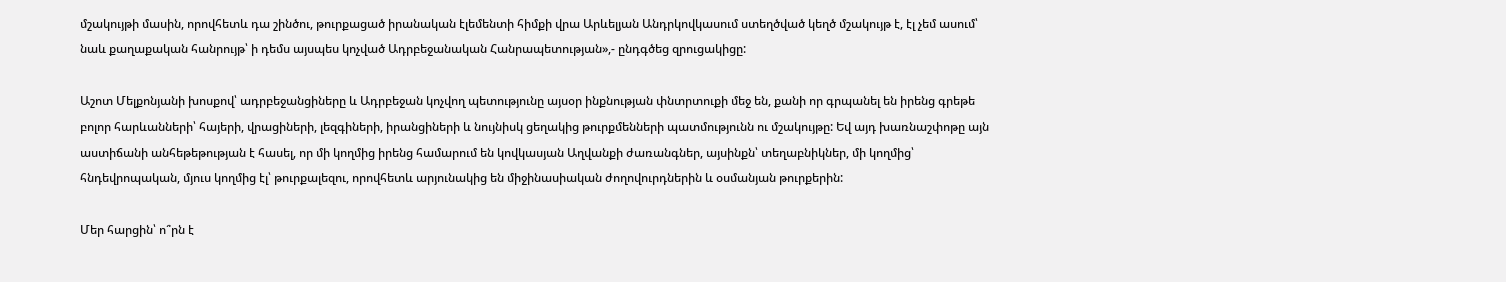մշակույթի մասին, որովհետև դա շինծու, թուրքացած իրանական էլեմենտի հիմքի վրա Արևելյան Անդրկովկասում ստեղծված կեղծ մշակույթ է, էլ չեմ ասում՝ նաև քաղաքական հանրույթ՝ ի դեմս այսպես կոչված Ադրբեջանական Հանրապետության»,- ընդգծեց զրուցակիցը:

Աշոտ Մելքոնյանի խոսքով՝ ադրբեջանցիները և Ադրբեջան կոչվող պետությունը այսօր ինքնության փնտրտուքի մեջ են, քանի որ գրպանել են իրենց գրեթե բոլոր հարևանների՝ հայերի, վրացիների, լեզգիների, իրանցիների և նույնիսկ ցեղակից թուրքմենների պատմությունն ու մշակույթը: Եվ այդ խառնաշփոթը այն աստիճանի անհեթեթության է հասել, որ մի կողմից իրենց համարում են կովկասյան Աղվանքի ժառանգներ, այսինքն՝ տեղաբնիկներ, մի կողմից՝ հնդեվրոպական, մյուս կողմից էլ՝ թուրքալեզու, որովհետև արյունակից են միջինասիական ժողովուրդներին և օսմանյան թուրքերին:

Մեր հարցին՝ ո՞րն է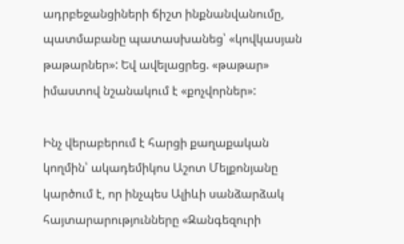ադրբեջանցիների ճիշտ ինքնանվանումը, պատմաբանը պատասխանեց՝ «կովկասյան թաթարներ»: Եվ ավելացրեց. «թաթար» իմաստով նշանակում է «քոչվորներ»:

Ինչ վերաբերում է հարցի քաղաքական կողմին՝ ակադեմիկոս Աշոտ Մելքոնյանը կարծում է, որ ինչպես Ալիևի սանձարձակ հայտարարությունները «Զանգեզուրի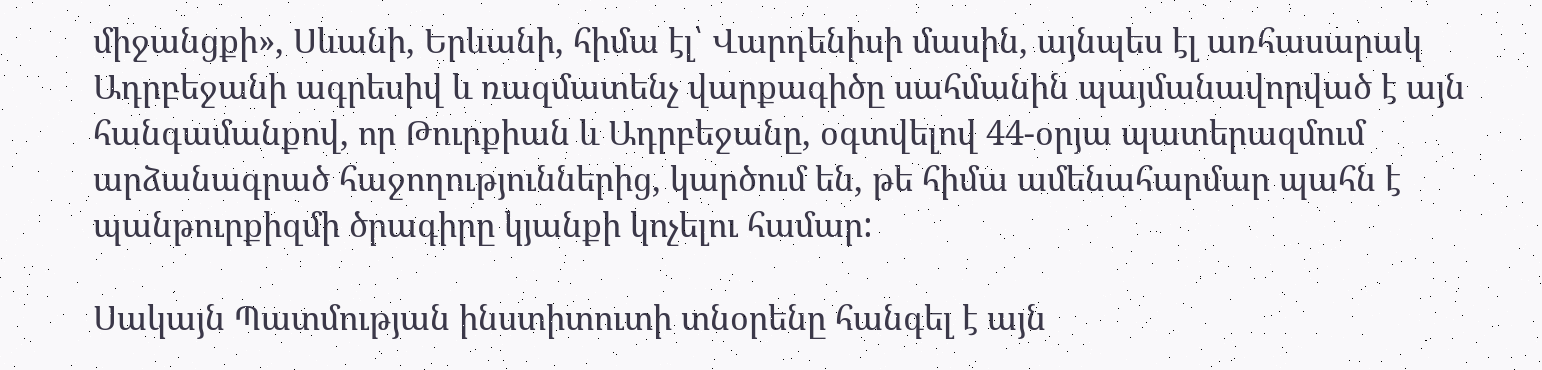միջանցքի», Սևանի, Երևանի, հիմա էլ՝ Վարդենիսի մասին, այնպես էլ առհասարակ Ադրբեջանի ագրեսիվ և ռազմատենչ վարքագիծը սահմանին պայմանավորված է այն հանգամանքով, որ Թուրքիան և Ադրբեջանը, օգտվելով 44-օրյա պատերազմում արձանագրած հաջողություններից, կարծում են, թե հիմա ամենահարմար պահն է պանթուրքիզմի ծրագիրը կյանքի կոչելու համար:

Սակայն Պատմության ինստիտուտի տնօրենը հանգել է այն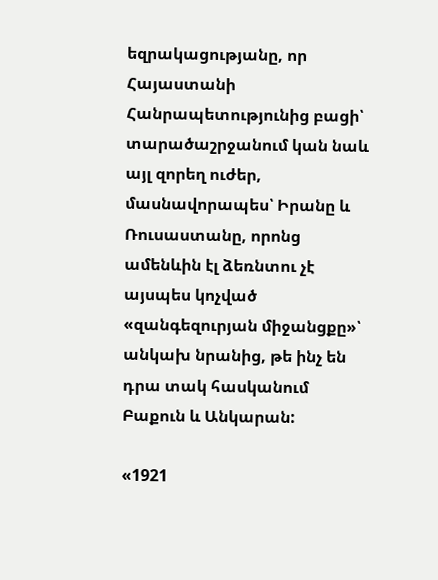եզրակացությանը, որ Հայաստանի Հանրապետությունից բացի՝ տարածաշրջանում կան նաև այլ զորեղ ուժեր, մասնավորապես՝ Իրանը և Ռուսաստանը, որոնց ամենևին էլ ձեռնտու չէ այսպես կոչված «զանգեզուրյան միջանցքը»՝ անկախ նրանից, թե ինչ են դրա տակ հասկանում Բաքուն և Անկարան:

«1921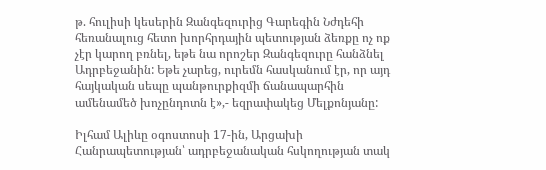թ. հուլիսի կեսերին Զանգեզուրից Գարեգին Նժդեհի հեռանալուց հետո խորհրդային պետության ձեռքը ոչ ոք չէր կարող բռնել, եթե նա որոշեր Զանգեզուրը հանձնել Ադրբեջանին: Եթե չարեց, ուրեմն հասկանում էր, որ այդ հայկական սեպը պանթուրքիզմի ճանապարհին ամենամեծ խոչընդոտն է»,- եզրափակեց Մելքոնյանը:

Իլհամ Ալիևը օգոստոսի 17-ին, Արցախի Հանրապետության՝ ադրբեջանական հսկողության տակ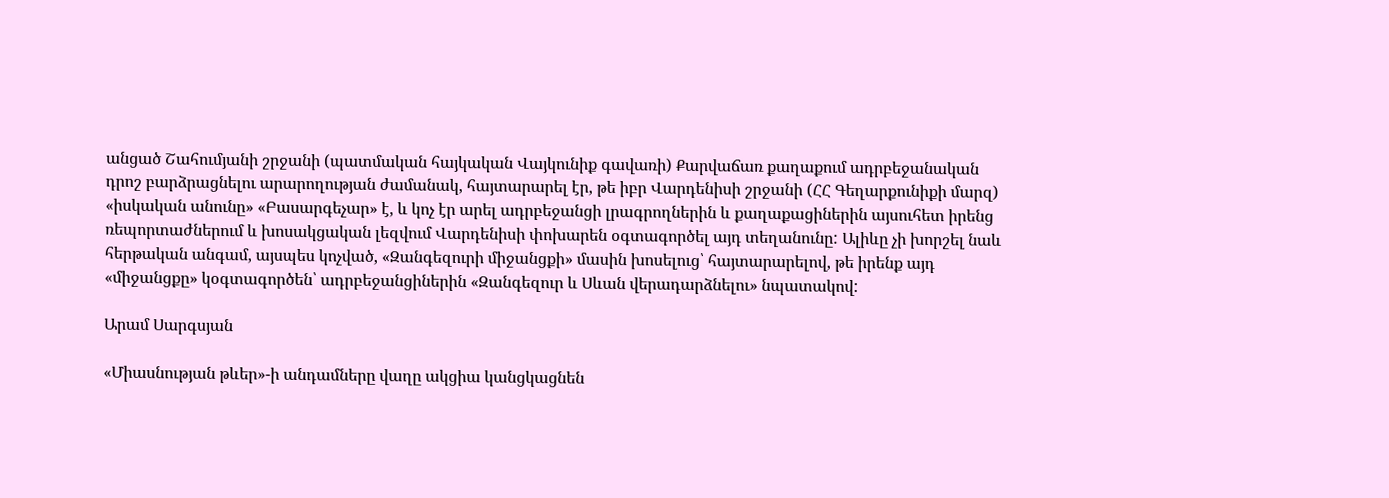անցած Շահումյանի շրջանի (պատմական հայկական Վայկունիք գավառի) Քարվաճառ քաղաքում ադրբեջանական դրոշ բարձրացնելու արարողության ժամանակ, հայտարարել էր, թե իբր Վարդենիսի շրջանի (ՀՀ Գեղարքունիքի մարզ) «իսկական անունը» «Բասարգեչար» է, և կոչ էր արել ադրբեջանցի լրագրողներին և քաղաքացիներին այսուհետ իրենց ռեպորտաժներում և խոսակցական լեզվում Վարդենիսի փոխարեն օգտագործել այդ տեղանունը: Ալիևը չի խորշել նաև հերթական անգամ, այսպես կոչված, «Զանգեզուրի միջանցքի» մասին խոսելուց՝ հայտարարելով, թե իրենք այդ «միջանցքը» կօգտագործեն՝ ադրբեջանցիներին «Զանգեզուր և Սևան վերադարձնելու» նպատակով:

Արամ Սարգսյան

«Միասնության թևեր»-ի անդամները վաղը ակցիա կանցկացնեն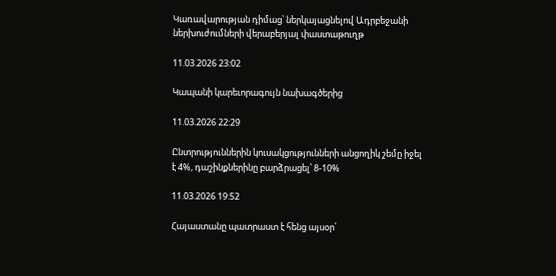Կառավարության դիմաց՝ ներկայացնելով Ադրբեջանի ներխուժումների վերաբերյալ փաստաթուղթ

11.03.2026 23:02

Կապանի կարեւորագույն նախագծերից

11.03.2026 22:29

Ընտրություններին կուսակցությունների անցողիկ շեմը իջել է 4%, դաշինքներինը բարձրացել՝ 8-10%

11.03.2026 19:52

Հայաստանը պատրաստ է հենց այսօր՝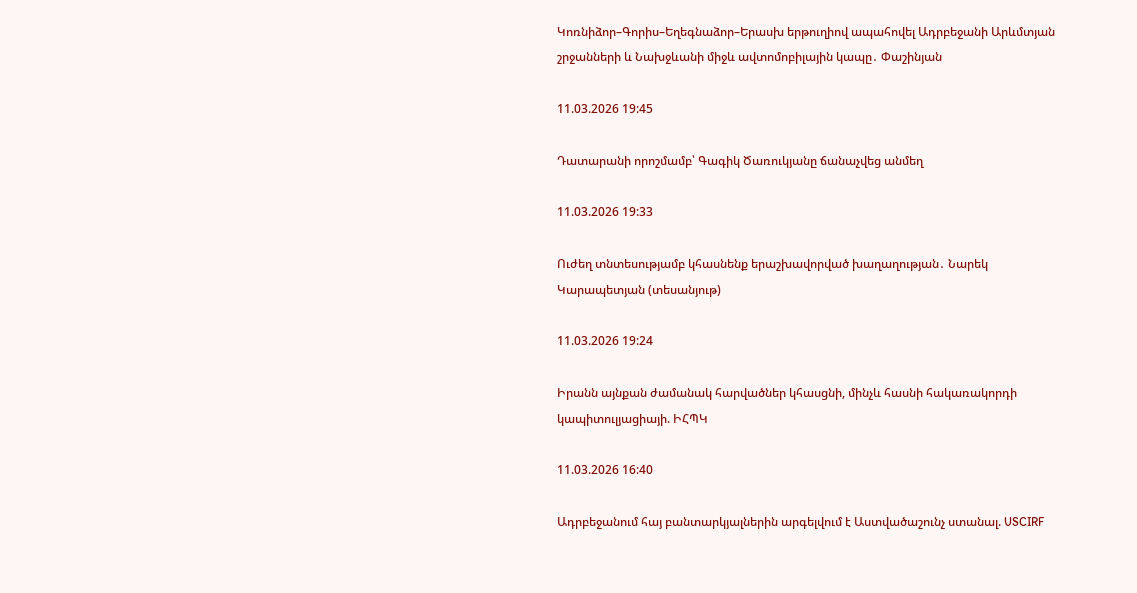Կոռնիձոր–Գորիս–Եղեգնաձոր–Երասխ երթուղիով ապահովել Ադրբեջանի Արևմտյան շրջանների և Նախջևանի միջև ավտոմոբիլային կապը․ Փաշինյան

11.03.2026 19:45

Դատարանի որոշմամբ՝ Գագիկ Ծառուկյանը ճանաչվեց անմեղ

11.03.2026 19:33

Ուժեղ տնտեսությամբ կհասնենք երաշխավորված խաղաղության․ Նարեկ Կարապետյան (տեսանյութ)

11.03.2026 19:24

Իրանն այնքան ժամանակ հարվածներ կհասցնի, մինչև հասնի հակառակորդի կապիտուլյացիայի. ԻՀՊԿ

11.03.2026 16:40

Ադրբեջանում հայ բանտարկյալներին արգելվում է Աստվածաշունչ ստանալ. USCIRF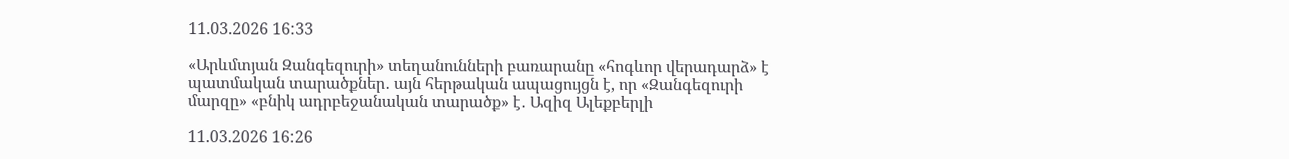11.03.2026 16:33

«Արևմտյան Զանգեզուրի» տեղանունների բառարանը «հոգևոր վերադարձ» է պատմական տարածքներ․ այն հերթական ապացույցն է, որ «Զանգեզուրի մարզը» «բնիկ ադրբեջանական տարածք» է․ Ազիզ Ալեքբերլի

11.03.2026 16:26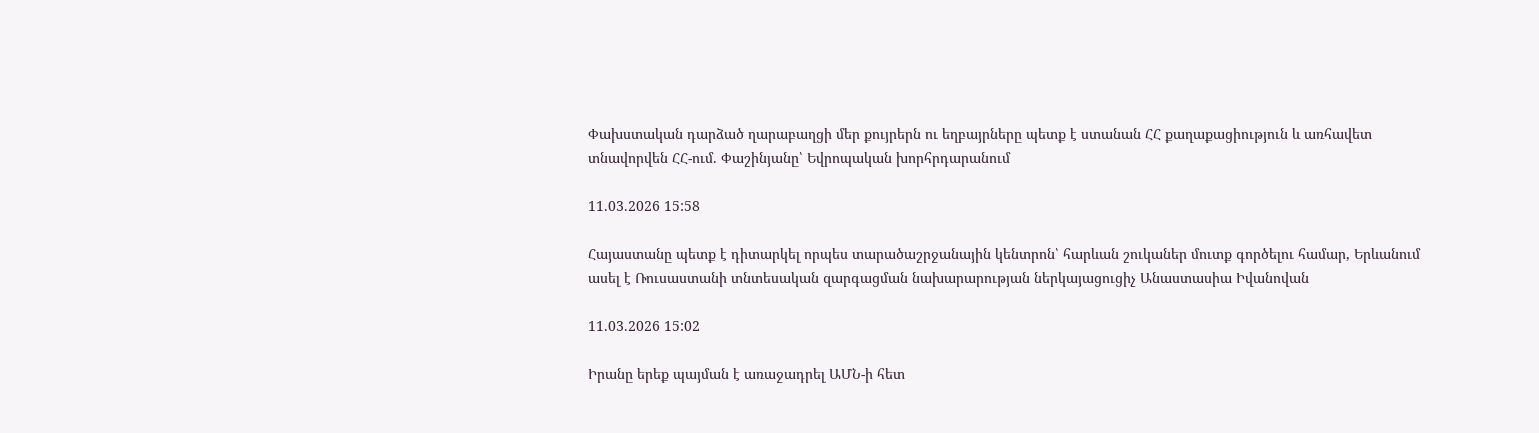Փախստական դարձած ղարաբաղցի մեր քույրերն ու եղբայրները պետք է ստանան ՀՀ քաղաքացիություն և առհավետ տնավորվեն ՀՀ-ում. Փաշինյանը՝ Եվրոպական խորհրդարանում

11.03.2026 15:58

Հայաստանը պետք է դիտարկել որպես տարածաշրջանային կենտրոն՝ հարևան շուկաներ մուտք գործելու համար, Երևանում ասել է Ռուսաստանի տնտեսական զարգացման նախարարության ներկայացուցիչ Անաստասիա Իվանովան

11.03.2026 15:02

Իրանը երեք պայման է առաջադրել ԱՄՆ-ի հետ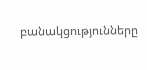բանակցությունները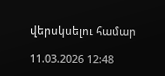վերսկսելու համար

11.03.2026 12:48